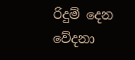රිදුම් දෙන වේදනා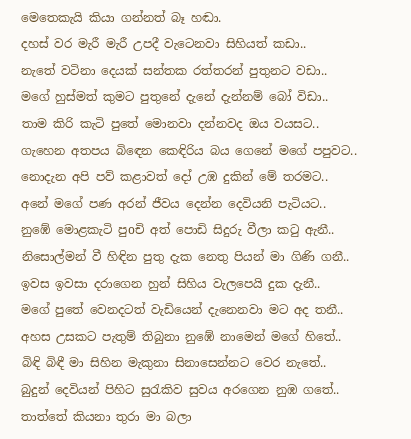මෙතෙකැයි කියා ගන්නත් බෑ හඬා.
දහස් වර මැරී මැරී උපදී වැටෙනවා සිහියත් කඩා..
නැතේ වටිනා දෙයක් සන්තක රත්තරන් පුතුනට වඩා..
මගේ හුස්මත් කුමට පුතුනේ දැනේ දැන්නම් බෝ විඩා..
තාම කිරි කැටි පුතේ මොනවා දන්නවද ඔය වයසට..
ගැහෙන අතපය බිඳෙන කෙඳිරිය බය ගෙනේ මගේ පපුවට..
නොදැන අපි පව් කළාවත් දෝ උඹ දුකින් මේ තරමට..
අනේ මගේ පණ අරන් ජීවය දෙන්න දෙවියනි පැටියට..
නුඹේ මොළකැටි පුoචි අත් පොඩි සිදුරු වීලා කටු ඇනී..
නිසොල්මන් වී හිඳින පුතු දැක නෙතු පියන් මා ගිණි ගනී..
ඉවස ඉවසා දරාගෙන හුන් සිහිය වැලපෙයි දුක දැනී..
මගේ පුතේ වෙනදටත් වැඩියෙන් දැනෙනවා මට අද තනී..
අහස උසකට පැතුම් තිබුනා නුඹේ නාමෙන් මගේ හිතේ..
බිඳි බිඳී මා සිහින මැකුනා සිනාසෙන්නට වෙර නැතේ..
බුදුන් දෙවියන් පිහිට සුරැකිව සුවය අරගෙන නුඹ ගතේ..
තාත්තේ කියනා තුරා මා බලා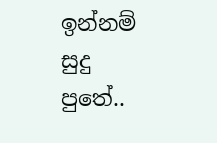ඉන්නම් සුදු පුතේ..